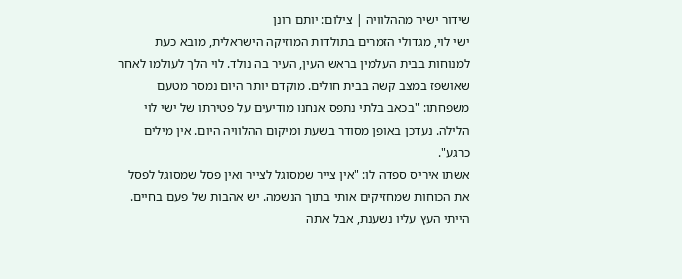שידור ישיר מההלוויה | צילום: יותם רונן
ישי לוי, מגדולי הזמרים בתולדות המוזיקה הישראלית, מובא כעת למנוחות בבית העלמין בראש העין, העיר בה נולד. לוי הלך לעולמו לאחר שאושפז במצב קשה בבית חולים. מוקדם יותר היום נמסר מטעם משפחתו: "בכאב בלתי נתפס אנחנו מודיעים על פטירתו של ישי לוי הלילה. נעדכן באופן מסודר בשעת ומיקום ההלוויה היום. אין מילים כרגע".
אשתו איריס ספדה לו: "אין צייר שמסוגל לצייר ואין פסל שמסוגל לפסל את הכוחות שמחזיקים אותי בתוך הנשמה. יש אהבות של פעם בחיים. הייתי העץ עליו נשענת, אבל אתה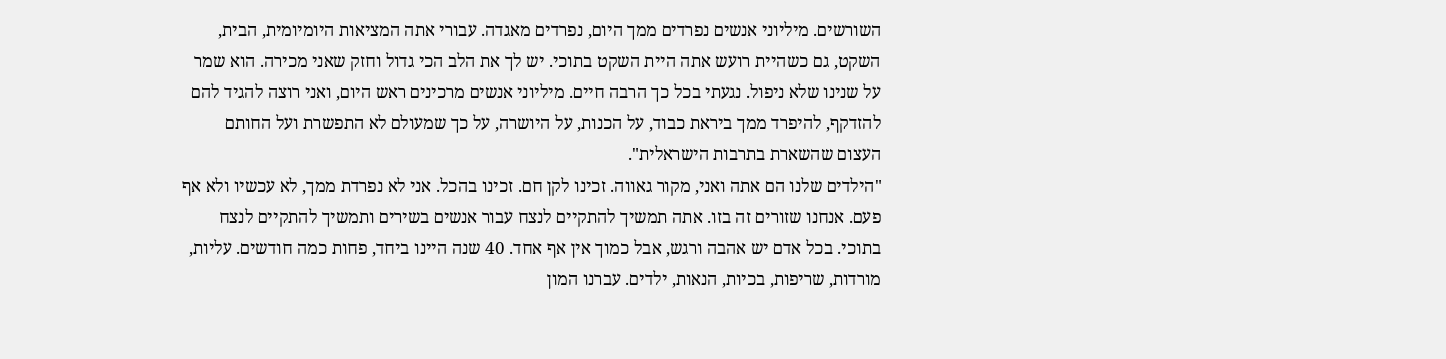השורשים. מיליוני אנשים נפרדים ממך היום, נפרדים מאגדה. עבורי אתה המציאות היומיומית, הבית, השקט, גם כשהיית רועש אתה היית השקט בתוכי. יש לך את הלב הכי גדול וחזק שאני מכירה. הוא שמר על שנינו שלא ניפול. נגעתי בכל כך הרבה חיים. מיליוני אנשים מרכינים ראש היום, ואני רוצה להגיד להם להזדקף, להיפרד ממך ביראת כבוד, על הכנות, על היושרה, על כך שמעולם לא התפשרת ועל החותם העצום שהשארת בתרבות הישראלית".
"הילדים שלנו הם אתה ואני, מקור גאווה. זכינו לקן חם. זכינו בהכל. אני לא נפרדת ממך, לא עכשיו ולא אף פעם. אנחנו שזורים זה בזו. אתה תמשיך להתקיים לנצח עבור אנשים בשירים ותמשיך להתקיים לנצח בתוכי. בכל אדם יש אהבה ורגש, אבל כמוך אין אף אחד. 40 שנה היינו ביחד, פחות כמה חודשים. עליות, מורדות, שריפות, בכיות, הנאות, ילדים. עברנו המון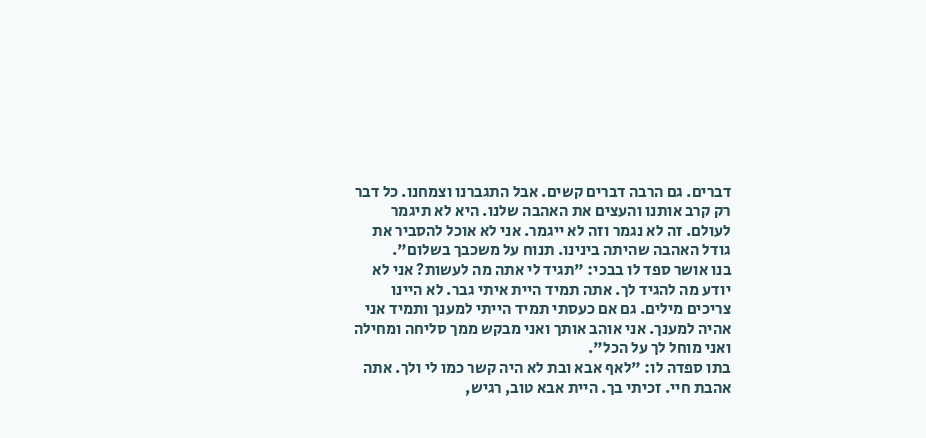דברים. גם הרבה דברים קשים. אבל התגברנו וצמחנו. כל דבר רק קרב אותנו והעצים את האהבה שלנו. היא לא תיגמר לעולם. זה לא נגמר וזה לא ייגמר. אני לא אוכל להסביר את גודל האהבה שהיתה בינינו. תנוח על משכבך בשלום".
בנו אושר ספד לו בבכי: "תגיד לי אתה מה לעשות? אני לא יודע מה להגיד לך. אתה תמיד היית איתי גבר. לא היינו צריכים מילים. גם אם כעסתי תמיד הייתי למענך ותמיד אני אהיה למענך. אני אוהב אותך ואני מבקש ממך סליחה ומחילה ואני מוחל לך על הכל".
בתו ספדה לו: "לאף אבא ובת לא היה קשר כמו לי ולך. אתה אהבת חיי. זכיתי בך. היית אבא טוב, רגיש,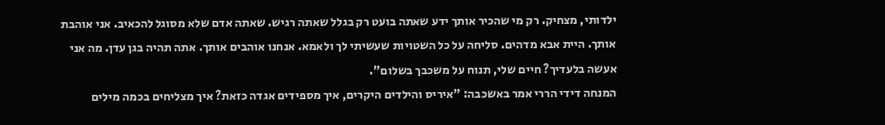ילדותי, מצחיק. רק מי שהכיר אותך ידע שאתה בועט רק בגלל שאתה רגיש. שאתה אדם שלא מסוגל להכאיב. אני אוהבת אותך. היית אבא מדהים. סליחה על כל השטויות שעשיתי לך ולאמא. אנחנו אוהבים אותך. אתה תהיה בגן עדן. מה אני אעשה בלעדיך? חיים שלי, תנוח על משכבך בשלום".
המנחה דידי הררי אמר באשכבה: "איריס והילדים היקרים, איך מספידים אגדה כזאת? איך מצליחים בכמה מילים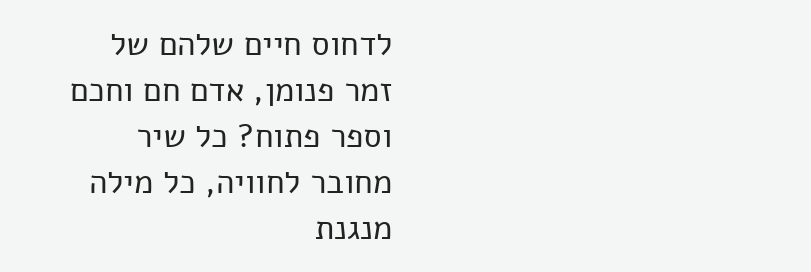לדחוס חיים שלהם של זמר פנומן, אדם חם וחכם וספר פתוח? כל שיר מחובר לחוויה, כל מילה מנגנת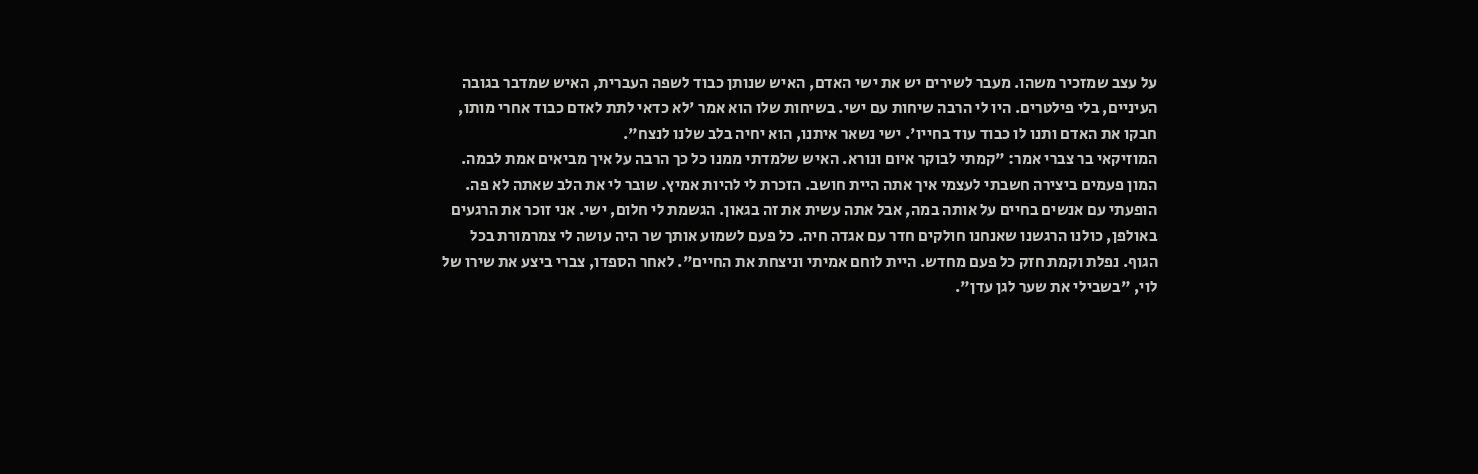על עצב שמזכיר משהו. מעבר לשירים יש את ישי האדם, האיש שנותן כבוד לשפה העברית, האיש שמדבר בגובה העיניים, בלי פילטרים. היו לי הרבה שיחות עם ישי. בשיחות שלו הוא אמר 'לא כדאי לתת לאדם כבוד אחרי מותו, חבקו את האדם ותנו לו כבוד עוד בחייו'. ישי נשאר איתנו, הוא יחיה בלב שלנו לנצח".
המוזיקאי בר צברי אמר: "קמתי לבוקר איום ונורא. האיש שלמדתי ממנו כל כך הרבה על איך מביאים אמת לבמה. המון פעמים ביצירה חשבתי לעצמי איך אתה היית חושב. הזכרת לי להיות אמיץ. שובר לי את הלב שאתה לא פה. הופעתי עם אנשים בחיים על אותה במה, אבל אתה עשית את זה בגאון. הגשמת לי חלום, ישי. אני זוכר את הרגעים באולפן, כולנו הרגשנו שאנחנו חולקים חדר עם אגדה חיה. כל פעם לשמוע אותך שר היה עושה לי צמרמורת בכל הגוף. נפלת וקמת חזק כל פעם מחדש. היית לוחם אמיתי וניצחת את החיים". לאחר הספדו, צברי ביצע את שירו של לוי, "בשבילי את שער לגן עדן".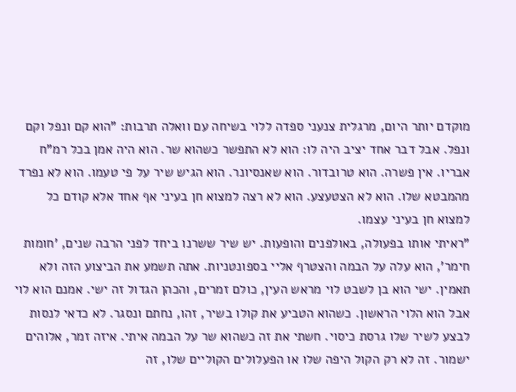מוקדם יותר היום, מרגלית צנעני ספדה ללוי בשיחה עם וואלה תרבות: "הוא קם ונפל וקם ונפל. אבל דבר אחד יציב היה לו: הוא לא התפשר כשהוא שר. הוא היה אמן בכל רמ"ח אבריו. אין פשרה. הוא טרובדור. הוא שאנסיונר. הוא הגיש שיר על פי טעמו. הוא לא נפרד מהמבטא שלו. הוא לא הצטעצע. הוא לא רצה למצוא חן בעיני אף אחד אלא קודם כל למצוא חן בעיני עצמו.
"ראיתי אותו בפעולה, באולפנים והופעות. יש שיר ששרנו ביחד לפני הרבה שנים, 'חומות חימר', הוא עלה על הבמה והצטרף אליי בספונטניות. אתה תשמע את הביצוע הזה ולא תאמין. ישי הוא בן לשבט לוי מראש העין, כולם זמרים, והכהן הגדול זה ישי. אמנם הוא לוי אבל הוא הלוי הראשון. כשהוא הטביע את קולו בשיר, זהו, נחתם ונסגר. לא כדאי לנסות לבצע לשיר שלו גרסת כיסוי. חשתי את זה כשהוא שר על הבמה איתי. איזה זמר, אלוהים ישמור. זה לא רק הקול היפה שלו או הפעלולים הקוליים שלו, זה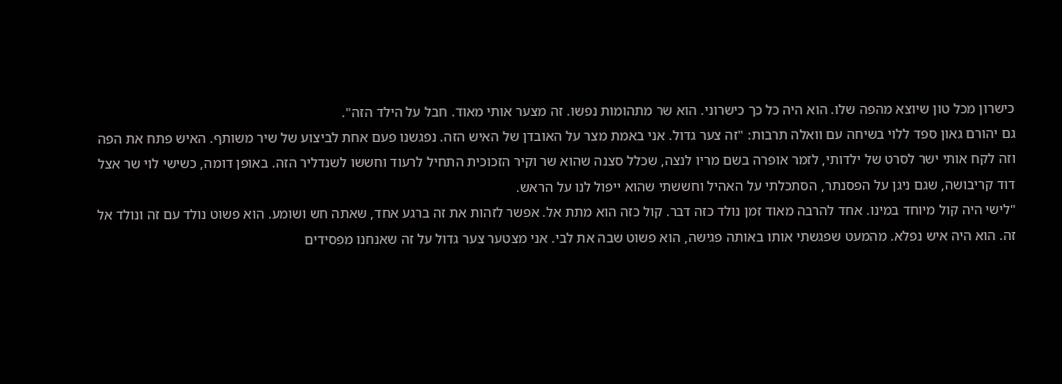כישרון מכל טון שיוצא מהפה שלו. הוא היה כל כך כישרוני. הוא שר מתהומות נפשו. זה מצער אותי מאוד. חבל על הילד הזה".
גם יהורם גאון ספד ללוי בשיחה עם וואלה תרבות: "זה צער גדול. אני באמת מצר על האובדן של האיש הזה. נפגשנו פעם אחת לביצוע של שיר משותף. האיש פתח את הפה וזה לקח אותי ישר לסרט של ילדותי, לזמר אופרה בשם מריו לנצה, שכלל סצנה שהוא שר וקיר הזכוכית התחיל לרעוד וחששו לשנדליר הזה. באופן דומה, כשישי לוי שר אצל דוד קריבושה, שגם ניגן על הפסנתר, הסתכלתי על האהיל וחששתי שהוא ייפול לנו על הראש.
"לישי היה קול מיוחד במינו. אחד להרבה מאוד זמן נולד כזה דבר. קול כזה הוא מתת אל. אפשר לזהות את זה ברגע אחד, שאתה חש ושומע. הוא פשוט נולד עם זה ונולד אל זה. הוא היה איש נפלא. מהמעט שפגשתי אותו באותה פגישה, הוא פשוט שבה את לבי. אני מצטער צער גדול על זה שאנחנו מפסידים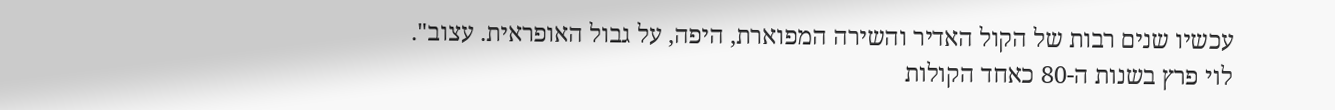עכשיו שנים רבות של הקול האדיר והשירה המפוארת, היפה, על גבול האופראית. עצוב".
לוי פרץ בשנות ה-80 כאחד הקולות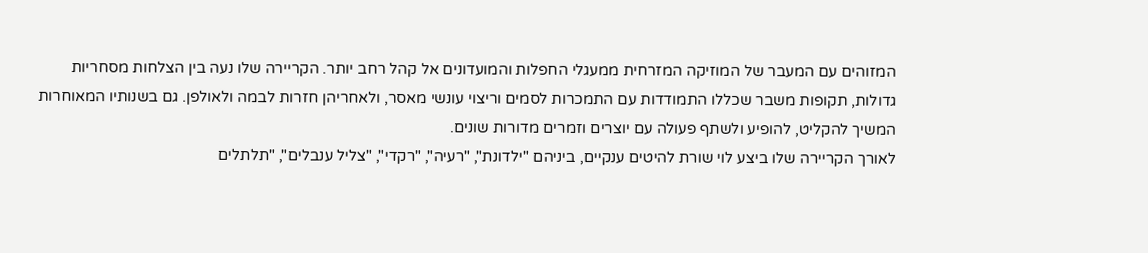המזוהים עם המעבר של המוזיקה המזרחית ממעגלי החפלות והמועדונים אל קהל רחב יותר. הקריירה שלו נעה בין הצלחות מסחריות גדולות, תקופות משבר שכללו התמודדות עם התמכרות לסמים וריצוי עונשי מאסר, ולאחריהן חזרות לבמה ולאולפן. גם בשנותיו המאוחרות המשיך להקליט, להופיע ולשתף פעולה עם יוצרים וזמרים מדורות שונים.
לאורך הקריירה שלו ביצע לוי שורת להיטים ענקיים, ביניהם "ילדונת", "רעיה", "רקדי", "צליל ענבלים", "תלתלים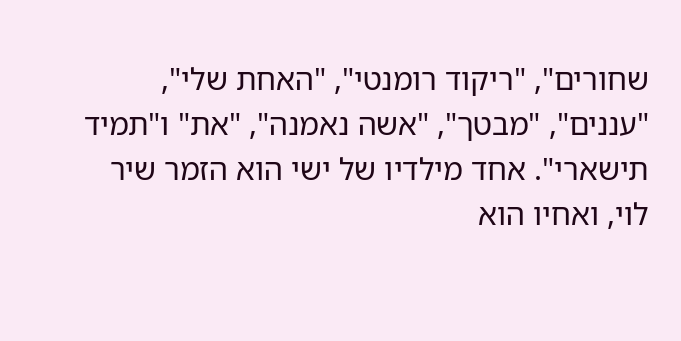שחורים", "ריקוד רומנטי", "האחת שלי", "עננים", "מבטך", "אשה נאמנה", "את" ו"תמיד תישארי". אחד מילדיו של ישי הוא הזמר שיר לוי, ואחיו הוא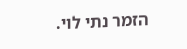הזמר נתי לוי.